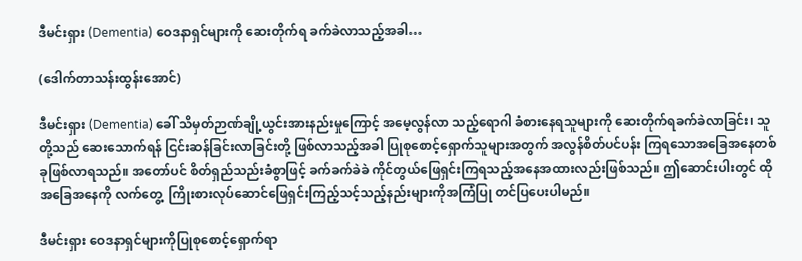ဒီမင်းရှား (Dementia) ဝေဒနာရှင်များကို ဆေးတိုက်ရ ခက်ခဲလာသည့်အခါ…

(ဒေါက်တာသန်းထွန်းအောင်)

ဒီမင်းရှား (Dementia) ခေါ် သိမှတ်ဉာဏ်ချို့ယွင်းအားနည်းမှုကြောင့် အမေ့လွန်လာ သည့်ရောဂါ ခံစားနေရသူများကို ဆေးတိုက်ရခက်ခဲလာခြင်း၊ သူတို့သည် ဆေးသောက်ရန် ငြင်းဆန်ခြင်းလာခြင်းတို့ ဖြစ်လာသည့်အခါ ပြုစုစောင့်ရှောက်သူများအတွက် အလွန်စိတ်ပင်ပန်း ကြရသောအခြေအနေတစ်ခုဖြစ်လာရသည်။ အတော်ပင် စိတ်ရှည်သည်းခံစွာဖြင့် ခက်ခက်ခဲခဲ ကိုင်တွယ်ဖြေရှင်းကြရသည့်အနေအထားလည်းဖြစ်သည်။ ဤဆောင်းပါးတွင် ထိုအခြေအနေကို လက်တွေ့  ကြိုးစားလုပ်ဆောင်ဖြေရှင်းကြည့်သင့်သည့်နည်းများကိုအကြံပြု တင်ပြပေးပါမည်။

ဒီမင်းရှား ဝေဒနာရှင်များကိုပြုစုစောင့်ရှောက်ရာ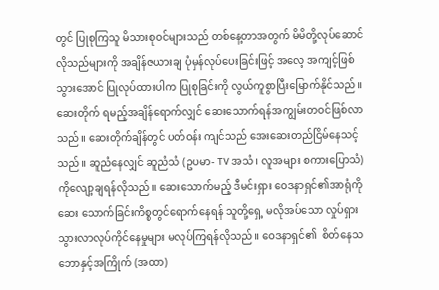တွင် ပြုစုကြသူ မိသားစုဝင်များသည် တစ်နေ့တာအတွက် မိမိတို့လုပ်ဆောင်လိုသည်များကို အချိန်ဇယားချ ပုံမှန်လုပ်ပေးခြင်းဖြင့် အလေ့ အကျင့်ဖြစ်သွားအောင် ပြုလုပ်ထားပါက ပြုစုခြင်းကို လွယ်ကူစွာပြီးမြောက်နိုင်သည်။ ဆေးတိုက် ရမည့်အချိန်ရောက်လျှင် ဆေးသောက်ရန်အကျွမ်းတဝင်ဖြစ်လာသည်။ ဆေးတိုက်ချိန်တွင် ပတ်ဝန်း ကျင်သည် အေးဆေးတည်ငြိမ်နေသင့်သည်။ ဆူညံနေလျှင် ဆူညံသံ (ဥပမာ- TV အသံ၊ လူအများ စကားပြောသံ) ကိုလျော့ချရန်လိုသည်။ ဆေးသောက်မည့် ဒီမင်းရှား ဝေဒနာရှင်၏အာရုံကို ဆေး သောက်ခြင်းကိစ္စတွင်ရောက်နေရန် သူတို့ရှေ့ မလိုအပ်သော လှုပ်ရှားသွားလာလုပ်ကိုင်နေမှုများ မလုပ်ကြရန်လိုသည်။ ဝေဒနာရှင်၏  စိတ်နေသဘောနှင့်အကြိုက် (အထာ)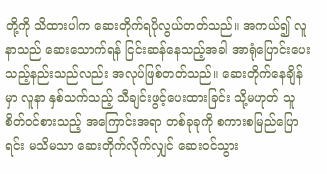တို့ကို သိထားပါက ဆေးတိုက်ရပိုလွယ်တတ်သည်။ အကယ်၍ လူနာသည် ဆေးသောက်ရန် ငြင်းဆန်နေသည့်အခါ အာရုံပြောင်းပေးသည့်နည်းသည်လည်း အလုပ်ဖြစ်တတ်သည်။ ဆေးတိုက်နေချိန်မှာ လူနာ နှစ်သက်သည့် သီချင်းဖွင့်ပေးထားခြင်း သို့မဟုတ် သူစိတ်ဝင်စားသည့် အကြောင်းအရာ တစ်ခုခုကို စကားစမြည်ပြောရင်း မသိမသာ ဆေးတိုက်လိုက်လျှင် ဆေးဝင်သွား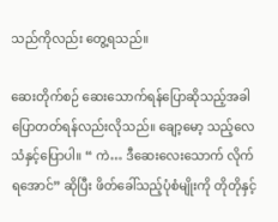သည်ကိုလည်း တွေ့ရသည်။

ဆေးတိုက်စဉ် ဆေးသောက်ရန်ပြောဆိုသည့်အခါ ပြောတတ်ရန်လည်းလိုသည်။ ချော့မော့ သည့်လေသံနှင့်ပြောပါ။ “ ကဲ… ဒီဆေးလေးသောက် လိုက်ရအောင်” ဆိုပြီး ဖိတ်ခေါ်သည့်ပုံစံမျိုးကို တိုတိုနှင့်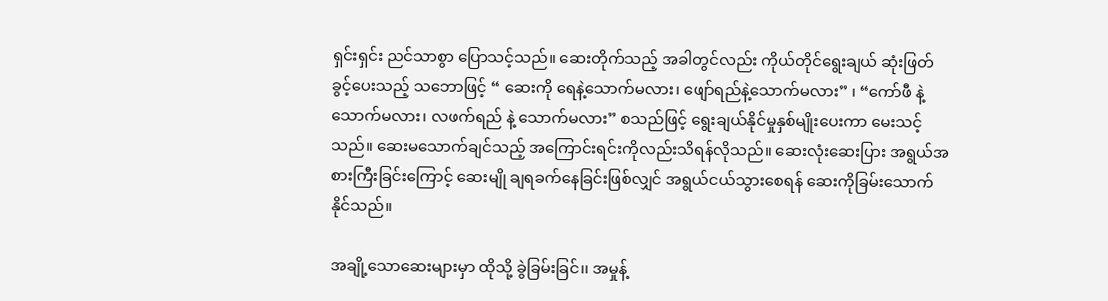ရှင်းရှင်း ညင်သာစွာ ပြောသင့်သည်။ ဆေးတိုက်သည့် အခါတွင်လည်း ကိုယ်တိုင်ရွေးချယ် ဆုံးဖြတ်ခွင့်ပေးသည့် သဘောဖြင့် “ ဆေးကို ရေနဲ့သောက်မလား၊ ဖျော်ရည်နဲ့သောက်မလား” ၊ “ကော်ဖီ နဲ့ သောက်မလား၊ လဖက်ရည် နဲ့ သောက်မလား” စသည်ဖြင့် ရွေးချယ်နိုင်မှုနှစ်မျိုးပေးကာ မေးသင့်သည်။ ဆေးမသောက်ချင်သည့် အကြောင်းရင်းကိုလည်းသိရန်လိုသည်။ ဆေးလုံးဆေးပြား အရွယ်အစားကြီးခြင်းကြောင့် ဆေးမျို ချရခက်နေခြင်းဖြစ်လျှင် အရွယ်ငယ်သွားစေရန် ဆေးကိုခြမ်းသောက်နိုင်သည်။

အချို့သောဆေးများမှာ ထိုသို့ ခွဲခြမ်းခြင်၊၊ အမှုန့်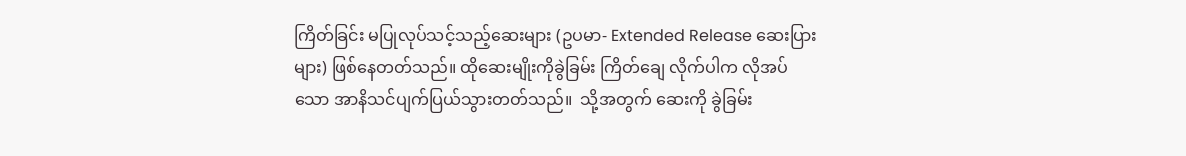ကြိတ်ခြင်း မပြုလုပ်သင့်သည့်ဆေးများ (ဥပမာ- Extended Release ဆေးပြားများ) ဖြစ်နေတတ်သည်။ ထိုဆေးမျိုးကိုခွဲခြမ်း ကြိတ်ချေ လိုက်ပါက လိုအပ်သော အာနိသင်ပျက်ပြယ်သွားတတ်သည်။  သို့အတွက် ဆေးကို ခွဲခြမ်း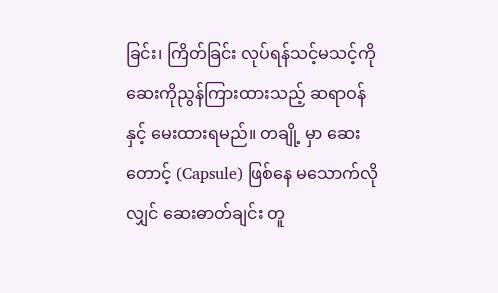ခြင်း၊ ကြိတ်ခြင်း လုပ်ရန်သင့်မသင့်ကို ဆေးကိုညွန်ကြားထားသည့် ဆရာဝန်နှင့် မေးထားရမည်။ တချို့ မှာ ဆေးတောင့် (Capsule) ဖြစ်နေ မသောက်လိုလျှင် ဆေးဓာတ်ချင်း တူ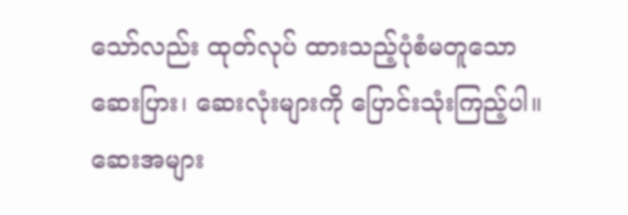သော်လည်း ထုတ်လုပ် ထားသည့်ပုံစံမတူသော ဆေးပြား၊ ဆေးလုံးများကို ပြောင်းသုံးကြည့်ပါ။ ဆေးအများ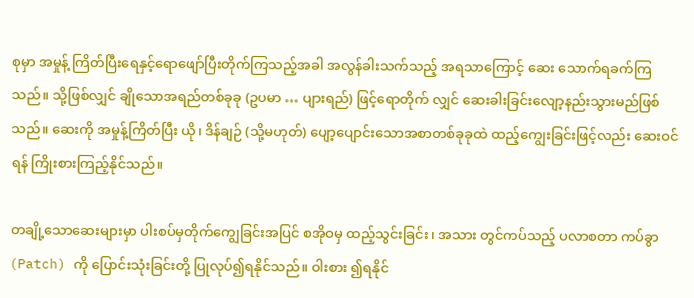စုမှာ အမှုန့် ကြိတ်ပြီးရေနှင့်ရောဖျော်ပြီးတိုက်ကြသည့်အခါ အလွန်ခါးသက်သည့် အရသာကြောင့် ဆေး သောက်ရခက်ကြသည်။ သို့ဖြစ်လျှင် ချိုသောအရည်တစ်ခုခု (ဥပမာ … ပျားရည်) ဖြင့်ရောတိုက် လျှင် ဆေးခါးခြင်းလျော့နည်းသွားမည်ဖြစ်သည်။ ဆေးကို အမှုန့်ကြိတ်ပြီး ယို၊ ဒိန်ချဉ် (သို့မဟုတ်) ပျော့ပျောင်းသောအစာတစ်ခုခုထဲ ထည့်ကျွေးခြင်းဖြင့်လည်း ဆေးဝင်ရန် ကြိုးစားကြည့်နိုင်သည်။

တချို့သောဆေးများမှာ ပါးစပ်မှတိုက်ကျွေခြင်းအပြင် စအိုဝမှ ထည့်သွင်းခြင်း၊ အသား တွင်ကပ်သည့် ပလာစတာ ကပ်ခွာ (Patch) ကို ပြောင်းသုံးခြင်းတို့ ပြုလုပ်၍ရနိုင်သည်။ ဝါးစား ၍ရနိုင်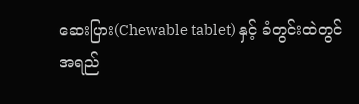ဆေးပြား(Chewable tablet) နှင့် ခံတွင်းထဲတွင်အရည်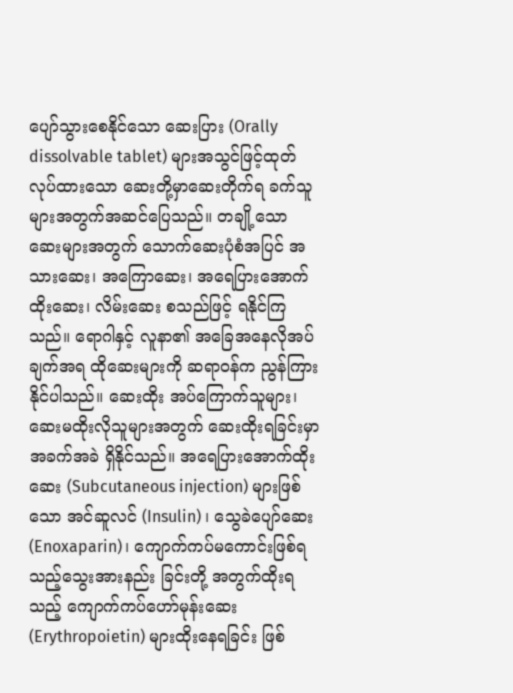ပျော်သွားစေနိုင်သော ဆေးပြား (Orally dissolvable tablet) များအသွင်ဖြင့်ထုတ်လုပ်ထားသော ဆေးတို့မှာဆေးတိုက်ရ ခက်သူ များအတွက်အဆင်ပြေသည်။ တချို့သော ဆေးများအတွက် သောက်ဆေးပုံစံအပြင် အသားဆေး၊ အကြောဆေး၊ အရေပြားအောက်ထိုးဆေး၊ လိမ်းဆေး စသည်ဖြင့် ရနိုင်ကြသည်။ ရောဂါနှင့် လူနာ၏ အခြေအနေလိုအပ်ချက်အရ ထိုဆေးများကို ဆရာဝန်က ညွန်ကြားနိုင်ပါသည်။ ဆေးထိုး အပ်ကြောက်သူများ၊ ဆေးမထိုးလိုသူများအတွက် ဆေးထိုးရခြင်းမှာ အခက်အခဲ ရှိနိုင်သည်။ အရေပြားအောက်ထိုး ဆေး (Subcutaneous injection) များဖြစ်သော အင်ဆူလင် (Insulin) ၊ သွေခဲပျော်ဆေး (Enoxaparin)၊ ကျောက်ကပ်မကောင်းဖြစ်ရသည့်သွေးအားနည်း ခြင်းတို့ အတွက်ထိုးရသည့် ကျောက်ကပ်ဟော်မုန်းဆေး (Erythropoietin) များထိုးနေရခြင်း ဖြစ်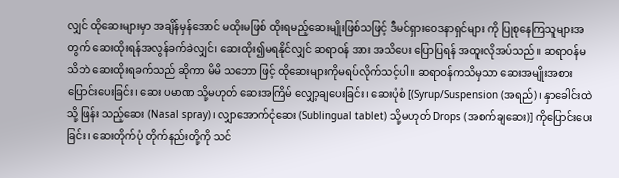လျှင် ထိုဆေးများမှာ အချိန်မှန်အောင် မထိုးမဖြစ် ထိုးရမည့်ဆေးမျိုးဖြစ်သဖြင့် ဒီမင်ရှားဝေဒနာရှင်များ ကို ပြုစုနေကြသူများအတွက် ဆေးထိုးရန်အလွန်ခက်ခဲလျှင်၊ ဆေးထိုး၍မရနိုင်လျှင် ဆရာဝန် အား အသိပေး ပြောပြရန် အထူးလိုအပ်သည်။ ဆရာဝန်မသိဘဲ ဆေးထိုးရခက်သည် ဆိုကာ မိမိ သဘော ဖြင့် ထိုဆေးများကိုမရပ်လိုက်သင့်ပါ။ ဆရာဝန်ကသိမှသာ ဆေးအမျိုးအစားပြောင်းပေးခြင်း၊ ဆေး ပမာဏ သို့မဟုတ် ဆေးအကြိမ် လျှော့ချပေးခြင်း၊ ဆေးပုံစံ [(Syrup/Suspension (အရည်)၊ နှာခေါင်းထဲသို့ ဖြန်း သည့်ဆေး (Nasal spray)၊ လျှာအောက်ငုံဆေး (Sublingual tablet) သို့မဟုတ် Drops (အစက်ချဆေး)] ကိုပြောင်းပေးခြင်း၊ ဆေးတိုက်ပုံ တိုက်နည်းတို့ကို သင်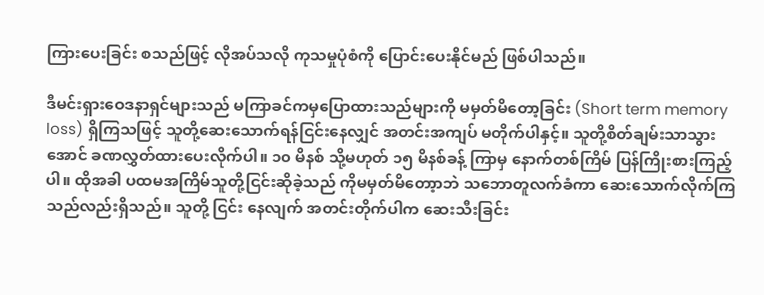ကြားပေးခြင်း စသည်ဖြင့် လိုအပ်သလို ကုသမှုပုံစံကို ပြောင်းပေးနိုင်မည် ဖြစ်ပါသည်။

ဒီမင်းရှားဝေဒနာရှင်များသည် မကြာခင်ကမှပြောထားသည်များကို မမှတ်မိတော့ခြင်း (Short term memory loss) ရှိကြသဖြင့် သူတို့ဆေးသောက်ရန်ငြင်းနေလျှင် အတင်းအကျပ် မတိုက်ပါနှင့်။ သူတို့စိတ်ချမ်းသာသွားအောင် ခဏလွှတ်ထားပေးလိုက်ပါ။ ၁၀ မိနစ် သို့မဟုတ် ၁၅ မိနစ်ခန့် ကြာမှ နောက်တစ်ကြိမ် ပြန်ကြိုးစားကြည့်ပါ။ ထိုအခါ ပထမအကြိမ်သူတို့ငြင်းဆိုခဲ့သည် ကိုမမှတ်မိတော့ာဘဲ သဘောတူလက်ခံကာ ဆေးသောက်လိုက်ကြသည်လည်းရှိသည်။ သူတို့ ငြင်း နေလျက် အတင်းတိုက်ပါက ဆေးသီးခြင်း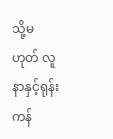သို့မဟုတ် လူနာနှင့်ရုန်းကန်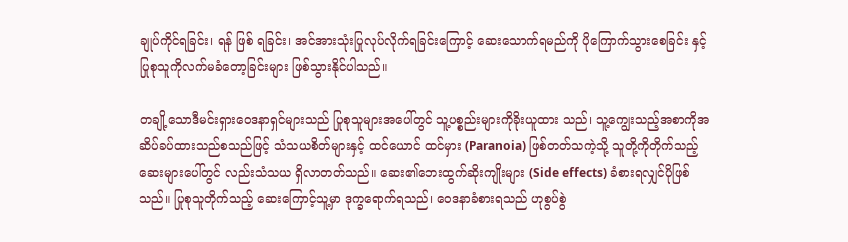ချုပ်ကိုင်ရခြင်း၊ ရန် ဖြစ် ရခြင်း၊ အင်အားသုံးပြုလုပ်လိုက်ရခြင်းကြောင့် ဆေးသောက်ရမည်ကို ပိုကြောက်သွားစေခြင်း နှင့် ပြုစုသူကိုလက်မခံတော့ခြင်းများ ဖြစ်သွားနိုင်ပါသည်။

တချို့သောဒီမင်းရှားဝေဒနာရှင်များသည် ပြုစုသူများအပေါ်တွင် သူ့ပစ္စည်းများကိုခိုးယူထား သည်၊ သူ့ကျွေးသည့်အစာကိုအဆိပ်ခပ်ထားသည်စသည်ဖြင့် သံသယစိတ်များနှင့် ထင်ယောင် ထင်မှား (Paranoia) ဖြစ်တတ်သကဲ့သို့ သူတို့ကိုတိုက်သည့် ဆေးများပေါ်တွင် လည်းသံသယ ရှိလာတတ်သည်။ ဆေး၏ဘေးထွက်ဆိုးကျိုးများ (Side effects) ခံစားရလျှင်ပိုဖြစ်သည်။ ပြုစုသူတိုက်သည့် ဆေးကြောင့်သူ့မှာ ဒုက္ခရောက်ရသည်၊ ဝေဒနာခံစားရသည် ဟုစွပ်စွဲ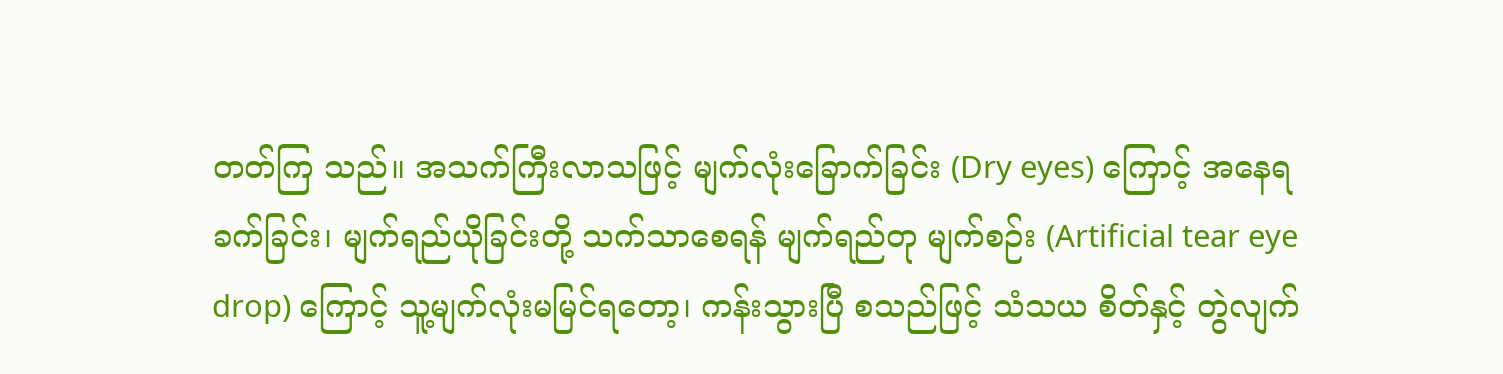တတ်ကြ သည်။ အသက်ကြီးလာသဖြင့် မျက်လုံးခြောက်ခြင်း (Dry eyes) ကြောင့် အနေရခက်ခြင်း၊ မျက်ရည်ယိုခြင်းတို့ သက်သာစေရန် မျက်ရည်တု မျက်စဉ်း (Artificial tear eye drop) ကြောင့် သူ့မျက်လုံးမမြင်ရတော့၊ ကန်းသွားပြီ စသည်ဖြင့် သံသယ စိတ်နှင့် တွဲလျက်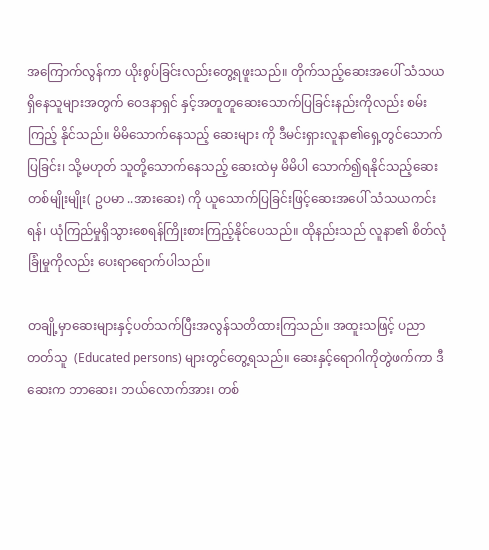အကြောက်လွန်ကာ ယိုးစွပ်ခြင်းလည်းတွေ့ရဖူးသည်။ တိုက်သည့်ဆေးအပေါ် သံသယရှိနေသူများအတွက် ဝေဒနာရှင် နှင့်အတူတူဆေးသောက်ပြခြင်းနည်းကိုလည်း စမ်းကြည့် နိုင်သည်။ မိမိသောက်နေသည့် ဆေးများ ကို ဒီမင်းရှားလူနာ၏ရှေ့တွင်သောက်ပြခြင်း၊ သို့မဟုတ် သူတို့သောက်နေသည့် ဆေးထဲမှ မိမိပါ သောက်၍ရနိုင်သည့်ဆေးတစ်မျိုးမျိုး( ဥပမာ ..အားဆေး) ကို ယူသောက်ပြခြင်းဖြင့်ဆေးအပေါ် သံသယကင်းရန်၊ ယုံကြည်မှုရှိသွားစေရန်ကြိုးစားကြည့်နိုင်ပေသည်။ ထိုနည်းသည် လူနာ၏ စိတ်လုံခြုံမှုကိုလည်း ပေးရာရောက်ပါသည်။

တချို့မှာဆေးများနှင့်ပတ်သက်ပြီးအလွန်သတိထားကြသည်။ အထူးသဖြင့် ပညာတတ်သူ  (Educated persons) များတွင်တွေ့ရသည်။ ဆေးနှင့်ရောဂါကိုတွဲဖက်ကာ ဒီဆေးက ဘာဆေး၊ ဘယ်လောက်အား၊ တစ်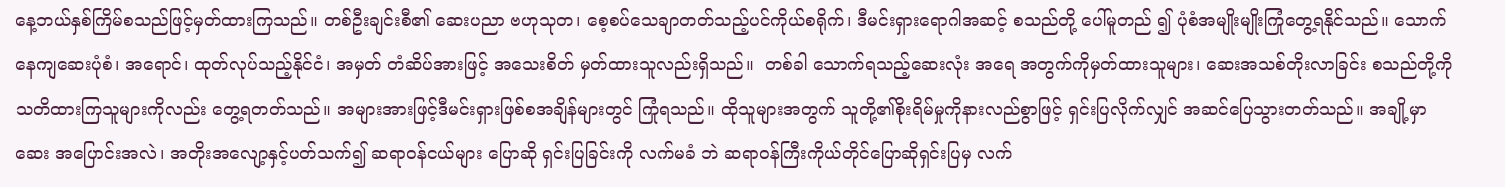နေ့ဘယ်နှစ်ကြိမ်စသည်ဖြင့်မှတ်ထားကြသည်။ တစ်ဦးချင်းစီ၏ ဆေးပညာ ဗဟုသုတ၊ စေ့စပ်သေချာတတ်သည့်ပင်ကိုယ်စရိုက်၊ ဒီမင်းရှားရောဂါအဆင့် စသည်တို့ ပေါ်မူတည် ၍ ပုံစံအမျိုးမျိုးကြုံတွေ့ရနိုင်သည်။ သောက်နေကျဆေးပုံစံ၊ အရောင်၊ ထုတ်လုပ်သည့်နိုင်ငံ၊ အမှတ် တံဆိပ်အားဖြင့် အသေးစိတ် မှတ်ထားသူလည်းရှိသည်။  တစ်ခါ သောက်ရသည့်ဆေးလုံး အရေ အတွက်ကိုမှတ်ထားသူများ၊ ဆေးအသစ်တိုးလာခြင်း စသည်တို့ကို သတိထားကြသူများကိုလည်း တွေ့ရတတ်သည်။ အများအားဖြင့်ဒီမင်းရှားဖြစ်စအချိန်များတွင် ကြုံရသည်။ ထိုသူများအတွက် သူတို့၏စိုးရိမ်မှုကိုနားလည်စွာဖြင့် ရှင်းပြလိုက်လျှင် အဆင်ပြေသွားတတ်သည်။ အချို့မှာ ဆေး အပြောင်းအလဲ၊ အတိုးအလျော့နှင့်ပတ်သက်၍ ဆရာဝန်ငယ်များ ပြောဆို ရှင်းပြခြင်းကို လက်မခံ ဘဲ ဆရာဝန်ကြီးကိုယ်တိုင်ပြောဆိုရှင်းပြမှ လက်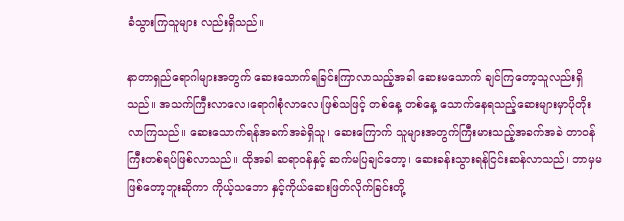ခံသွားကြသူများ လည်းရှိသည်။

နာတာရှည်ရောဂါများအတွက် ဆေးသောက်ရခြင်းကြာလာသည့်အခါ ဆေးမသောက် ချင်ကြတော့သူလည်းရှိသည်။ အသက်ကြီးလာလေ၊ရောဂါစုံလာလေ၊ဖြစ်သဖြင့် တစ်နေ့ တစ်နေ့ သောက်နေရသည့်ဆေးများမှာပိုတိုးလာကြသည်။ ဆေးသောက်ရန်အခက်အခဲရှိသူ၊ ဆေးကြောက် သူများအတွက်ကြီးမားသည့်အခက်အခဲ တာဝန်ကြီးတစ်ရပ်ဖြစ်လာသည်။ ထိုအခါ ဆရာဝန်နှင့် ဆက်မပြချင်တော့၊ ဆေးခန်းသွားရန်ငြင်းဆန်လာသည်၊ ဘာမှမဖြစ်တော့ဘူးဆိုကာ ကိုယ့်သဘော နှင့်ကိုယ်ဆေးဖြတ်လိုက်ခြင်းတို့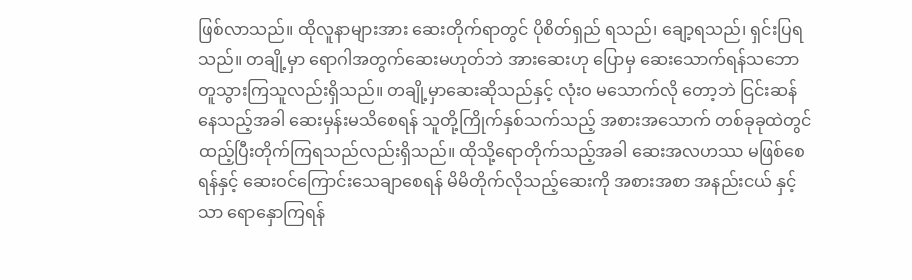ဖြစ်လာသည်။ ထိုလူနာများအား ဆေးတိုက်ရာတွင် ပိုစိတ်ရှည် ရသည်၊ ချော့ရသည်၊ ရှင်းပြရသည်။ တချို့မှာ ရောဂါအတွက်ဆေးမဟုတ်ဘဲ အားဆေးဟု ပြောမှ ဆေးသောက်ရန်သဘောတူသွားကြသူလည်းရှိသည်။ တချို့မှာဆေးဆိုသည်နှင့် လုံးဝ မသောက်လို တော့ဘဲ ငြင်းဆန်နေသည့်အခါ ဆေးမှန်းမသိစေရန် သူတို့ကြိုက်နှစ်သက်သည့် အစားအသောက် တစ်ခုခုထဲတွင်ထည့်ပြီးတိုက်ကြရသည်လည်းရှိသည်။ ထိုသို့ရောတိုက်သည့်အခါ ဆေးအလဟဿ မဖြစ်စေရန်နှင့် ဆေးဝင်ကြောင်းသေချာစေရန် မိမိတိုက်လိုသည့်ဆေးကို အစားအစာ အနည်းငယ် နှင့်သာ ရောနှောကြရန်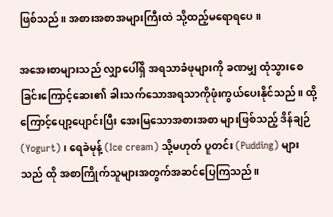ဖြစ်သည်။ အစားအစာအများကြီးထဲ သို့ထည့်မရောရပေ။

အအေးစာများသည် လျှာပေါ်ရှိ အရသာခံဖုများကို ခဏမျှ ထုံသွားစေခြင်းကြောင့်ဆေး၏ ခါးသက်သောအရသာကိုဖုံးကွယ်ပေးနိုင်သည်။ ထို့ကြောင့်ပျော့ပျောင်းပြီး အေးမြသောအစားအစာ များဖြစ်သည့် ဒိန်ချဉ် (Yogurt)၊ ရေခဲမုန့် (Ice cream) သို့မဟုတ် ပူတင်း (Pudding) များသည် ထို အစာကြိုက်သူများအတွက်အဆင်ပြေကြသည်။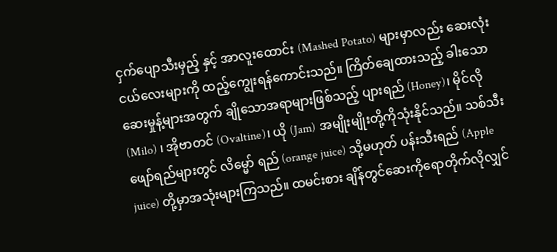ငှက်ပျောသီးမှည့် နှင့် အာလူးထောင်း (Mashed Potato) များမှာလည်း ဆေးလုံးငယ်လေးများကို ထည့်ကျွေးရန်ကောင်းသည်။ ကြိတ်ချေထားသည့် ခါးသော ဆေးမှုန့်များအတွက် ချိုသောအရာများဖြစ်သည့် ပျားရည် (Honey)၊ မိုင်လို (Milo) ၊ အိုဗာတင် (Ovaltine)၊ ယို (Jam) အမျိုးမျိုးတို့ကိုသုံးနိုင်သည်။ သစ်သီးဖျော်ရည်များတွင် လိမ္မော် ရည် (orange juice) သို့မဟုတ် ပန်းသီးရည် (Apple juice) တို့မှာအသုံးများကြသည်။ ထမင်းစား ချိန်တွင်ဆေးကိုရောတိုက်လိုလျှင်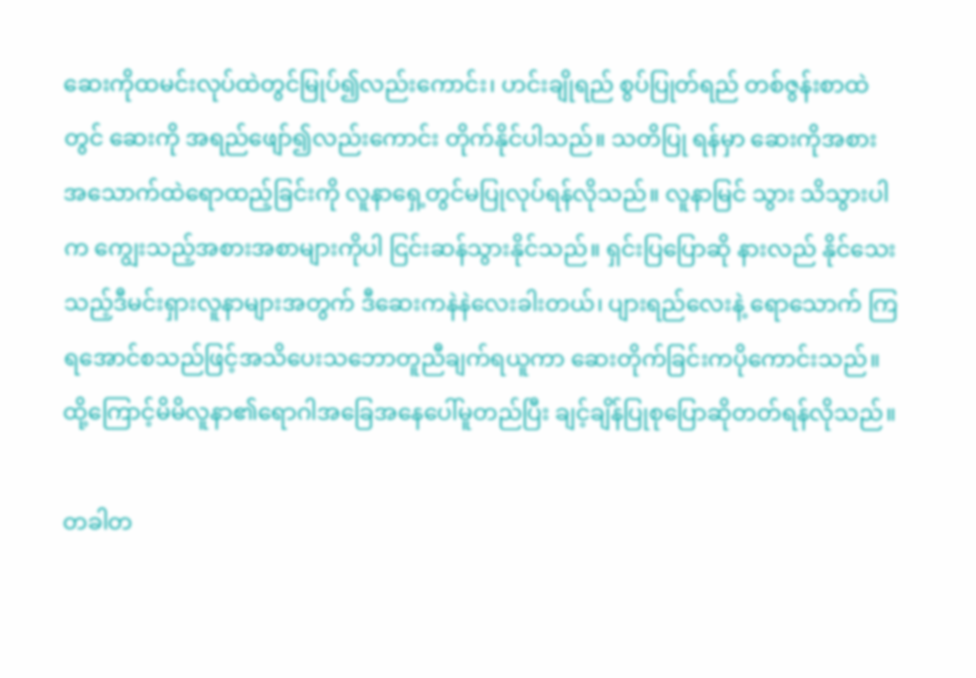ဆေးကိုထမင်းလုပ်ထဲတွင်မြုပ်၍လည်းကောင်း၊ ဟင်းချိုရည် စွပ်ပြုတ်ရည် တစ်ဇွန်းစာထဲတွင် ဆေးကို အရည်ဖျော်၍လည်းကောင်း တိုက်နိုင်ပါသည်။ သတိပြု ရန်မှာ ဆေးကိုအစားအသောက်ထဲရောထည့်ခြင်းကို လူနာရှေ့တွင်မပြုလုပ်ရန်လိုသည်။ လူနာမြင် သွား သိသွားပါက ကျွေးသည့်အစားအစာများကိုပါ ငြင်းဆန်သွားနိုင်သည်။ ရှင်းပြပြောဆို နားလည် နိုင်သေးသည့်ဒီမင်းရှားလူနာများအတွက် ဒီဆေးကနဲနဲလေးခါးတယ်၊ ပျားရည်လေးနဲ့ ရောသောက် ကြရအောင်စသည်ဖြင့်အသိပေးသဘောတူညီချက်ရယူကာ ဆေးတိုက်ခြင်းကပိုကောင်းသည်။ ထို့ကြောင့်မိမိလူနာ၏ရောဂါအခြေအနေပေါ်မူတည်ပြီး ချင့်ချိန်ပြုစုပြောဆိုတတ်ရန်လိုသည်။

တခါတ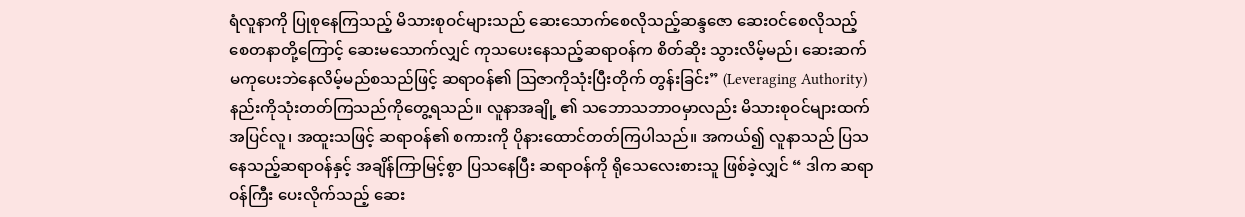ရံလူနာကို ပြုစုနေကြသည့် မိသားစုဝင်များသည် ဆေးသောက်စေလိုသည့်ဆန္ဒဇော ဆေးဝင်စေလိုသည့်စေတနာတို့ကြောင့် ဆေးမသောက်လျှင် ကုသပေးနေသည့်ဆရာဝန်က စိတ်ဆိုး သွားလိမ့်မည်၊ ဆေးဆက်မကုပေးဘဲနေလိမ့်မည်စသည်ဖြင့် ဆရာဝန်၏ ဩဇာကိုသုံးပြီးတိုက် တွန်းခြင်း” (Leveraging Authority) နည်းကိုသုံးတတ်ကြသည်ကိုတွေ့ရသည်။ လူနာအချို့ ၏ သဘောသဘာဝမှာလည်း မိသားစုဝင်များထက် အပြင်လူ၊ အထူးသဖြင့် ဆရာဝန်၏ စကားကို ပိုနားထောင်တတ်ကြပါသည်။ အကယ်၍ လူနာသည် ပြသနေသည့်ဆရာဝန်နှင့် အချိန်ကြာမြင့်စွာ ပြသနေပြီး ဆရာဝန်ကို ရိုသေလေးစားသူ ဖြစ်ခဲ့လျှင် “ ဒါက ဆရာဝန်ကြီး ပေးလိုက်သည့် ဆေး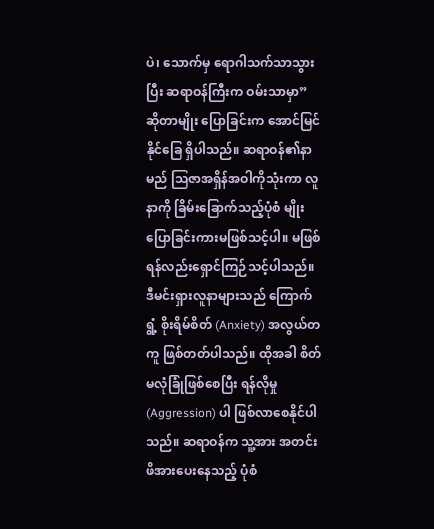ပဲ၊ သောက်မှ ရောဂါသက်သာသွားပြီး ဆရာဝန်ကြီးက ဝမ်းသာမှာ” ဆိုတာမျိုး ပြောခြင်းက အောင်မြင် နိုင်ခြေ ရှိပါသည်။ ဆရာဝန်၏နာမည် ဩဇာအရှိန်အဝါကိုသုံးကာ လူနာကို ခြိမ်းခြောက်သည့်ပုံစံ မျိုးပြောခြင်းကားမဖြစ်သင့်ပါ။ မဖြစ်ရန်လည်းရှောင်ကြဉ်သင့်ပါသည်။ ဒီမင်းရှားလူနာများသည် ကြောက်ရွံ့ စိုးရိမ်စိတ် (Anxiety) အလွယ်တကူ ဖြစ်တတ်ပါသည်။ ထိုအခါ စိတ်မလုံခြုံဖြစ်စေပြီး ရန်လိုမှု (Aggression) ပါ ဖြစ်လာစေနိုင်ပါသည်။ ဆရာဝန်က သူ့အား အတင်းဖိအားပေးနေသည့် ပုံစံ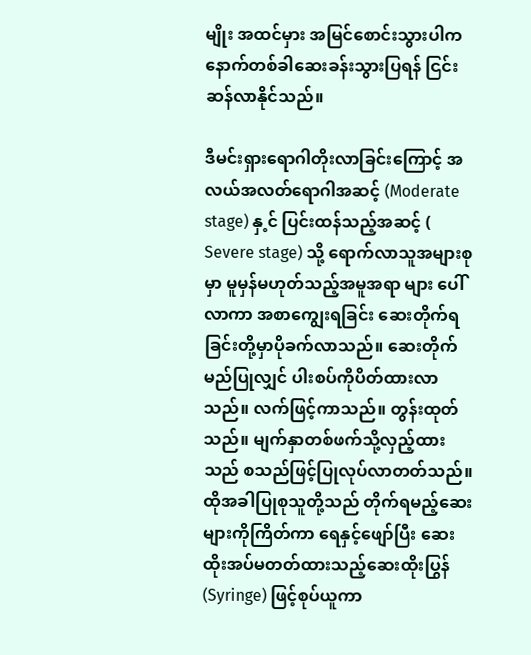မျိုး အထင်မှား အမြင်စောင်းသွားပါက နောက်တစ်ခါဆေးခန်းသွားပြရန် ငြင်းဆန်လာနိုင်သည်။

ဒီမင်းရှားရောဂါတိုးလာခြင်းကြောင့် အလယ်အလတ်ရောဂါအဆင့် (Moderate stage) နှ့င် ပြင်းထန်သည့်အဆင့် ( Severe stage) သို့ ရောက်လာသူအများစုမှာ မူမှန်မဟုတ်သည့်အမူအရာ များ ပေါ်လာကာ အစာကျွေးရခြင်း ဆေးတိုက်ရခြင်းတို့မှာပိုခက်လာသည်။ ဆေးတိုက်မည်ပြုလျှင် ပါးစပ်ကိုပိတ်ထားလာသည်။ လက်ဖြင့်ကာသည်။ တွန်းထုတ်သည်။ မျက်နှာတစ်ဖက်သို့လှည့်ထား သည် စသည်ဖြင့်ပြုလုပ်လာတတ်သည်။ ထိုအခါပြုစုသူတို့သည် တိုက်ရမည့်ဆေးများကိုကြိတ်ကာ ရေနှင့်ဖျော်ပြီး ဆေးထိုးအပ်မတတ်ထားသည့်ဆေးထိုးပြွန် (Syringe) ဖြင့်စုပ်ယူကာ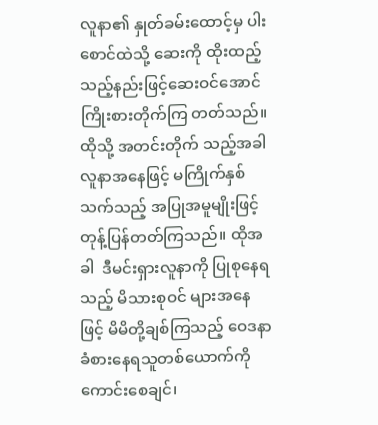လူနာ၏ နှုတ်ခမ်းထောင့်မှ ပါးစောင်ထဲသို့ ဆေးကို ထိုးထည့်သည့်နည်းဖြင့်ဆေးဝင်အောင် ကြိုးစားတိုက်ကြ တတ်သည်။ ထိုသို့ အတင်းတိုက် သည့်အခါ လူနာအနေဖြင့် မကြိုက်နှစ်သက်သည့် အပြုအမူမျိုးဖြင့် တုန့်ပြန်တတ်ကြသည်။ ထိုအခါ  ဒီမင်းရှားလူနာကို ပြုစုနေရသည့် မိသားစုဝင် များအနေဖြင့် မိမိတို့ချစ်ကြသည့် ဝေဒနာခံစားနေရသူတစ်ယောက်ကို ကောင်းစေချင်၊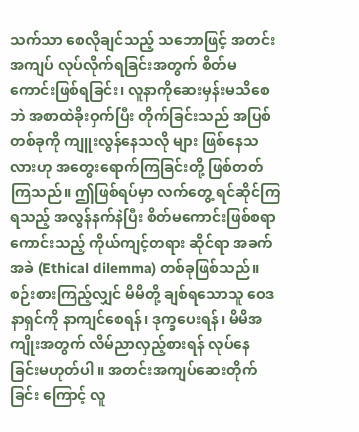သက်သာ စေလိုချင်သည့် သဘောဖြင့် အတင်းအကျပ် လုပ်လိုက်ရခြင်းအတွက် စိတ်မကောင်းဖြစ်ရခြင်း၊ လူနာကိုဆေးမှန်းမသိစေဘဲ အစာထဲခိုးဝှက်ပြီး တိုက်ခြင်းသည် အပြစ်တစ်ခုကို ကျူးလွန်နေသလို များ ဖြစ်နေသလားဟု အတွေးရောက်ကြခြင်းတို့ ဖြစ်တတ်ကြသည်။ ဤဖြစ်ရပ်မှာ လက်တွေ့ ရင်ဆိုင်ကြရသည့် အလွန်နက်နဲပြီး စိတ်မကောင်းဖြစ်စရာ ကောင်းသည့် ကိုယ်ကျင့်တရား ဆိုင်ရာ အခက်အခဲ (Ethical dilemma) တစ်ခုဖြစ်သည်။ စဉ်းစားကြည့်လျှင် မိမိတို့ ချစ်ရသောသူ ဝေဒနာရှင်ကို နာကျင်စေရန်၊ ဒုက္ခပေးရန်၊ မိမိအကျိုးအတွက် လိမ်ညာလှည့်စားရန် လုပ်နေ ခြင်းမဟုတ်ပါ။ အတင်းအကျပ်ဆေးတိုက်ခြင်း ကြောင့် လူ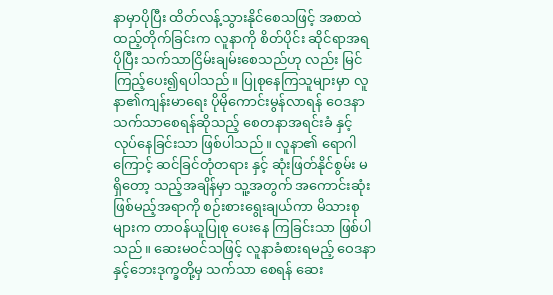နာမှာပိုပြီး ထိတ်လန့်သွားနိုင်စေသဖြင့် အစာထဲထည့်တိုက်ခြင်းက လူနာကို စိတ်ပိုင်း ဆိုင်ရာအရ ပိုပြီး သက်သာငြိမ်းချမ်းစေသည်ဟု လည်း မြင်ကြည့်ပေး၍ရပါသည်။ ပြုစုနေကြသူများမှာ လူနာ၏ကျန်းမာရေး ပိုမိုကောင်းမွန်လာရန် ဝေဒနာ သက်သာစေရန်ဆိုသည့် စေတနာအရင်းခံ နှင့် လုပ်နေခြင်းသာ ဖြစ်ပါသည်။ လူနာ၏ ရောဂါကြောင့် ဆင်ခြင်တုံတရား နှင့် ဆုံးဖြတ်နိုင်စွမ်း မရှိတော့ သည့်အချိန်မှာ သူ့အတွက် အကောင်းဆုံး ဖြစ်မည့်အရာကို စဉ်းစားရွေးချယ်ကာ မိသားစုများက တာဝန်ယူပြုစု ပေးနေ ကြခြင်းသာ ဖြစ်ပါသည်။ ဆေးမဝင်သဖြင့် လူနာခံစားရမည့် ဝေဒနာနှင့်ဘေးဒုက္ခတို့မှ သက်သာ စေရန် ဆေး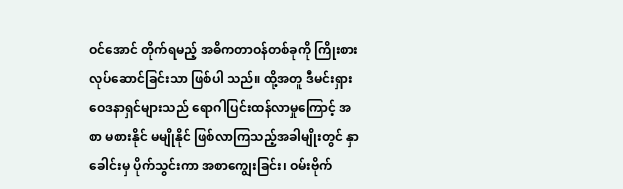ဝင်အောင် တိုက်ရမည့် အဓိကတာဝန်တစ်ခုကို ကြိုးစားလုပ်ဆောင်ခြင်းသာ ဖြစ်ပါ သည်။ ထို့အတူ ဒီမင်းရှားဝေဒနာရှင်များသည် ရောဂါပြင်းထန်လာမှုကြောင့် အစာ မစားနိုင် မမျိုနိုင် ဖြစ်လာကြသည့်အခါမျိုးတွင် နှာခေါင်းမှ ပိုက်သွင်းကာ အစာကျွေးခြင်း၊ ဝမ်းဗိုက်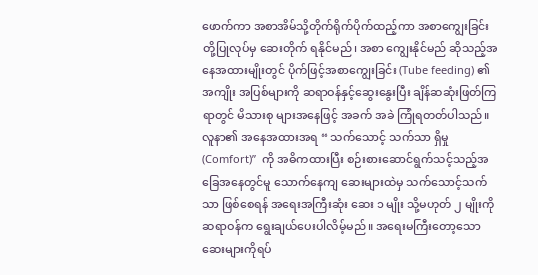ဖောက်ကာ အစာအိမ်သို့တိုက်ရိုက်ပိုက်ထည့်ကာ အစာကျွေးခြင်းတို့ပြုလုပ်မှ ဆေးတိုက် ရနိုင်မည်၊ အစာ ကျွေးနိုင်မည် ဆိုသည့်အနေအထားမျိုးတွင် ပိုက်ဖြင့်အစာကျွေးခြင်း (Tube feeding) ၏ အကျိုး အပြစ်များကို ဆရာဝန်နှင့်ဆွေးနွေးပြီး ချိန်ဆဆုံးဖြတ်ကြရာတွင် မိသားစု များအနေဖြင့် အခက် အခဲ ကြုံရတတ်ပါသည်။ လူနာ၏ အနေအထားအရ “ သက်သောင့် သက်သာ ရှိမှု (Comfort)”  ကို အဓိကထားပြီး စဉ်းစားဆောင်ရွက်သင့်သည့်အခြေအနေတွင်မူ သောက်နေကျ ဆေးများထဲမှ သက်သောင့်သက်သာ ဖြစ်စေရန် အရေးအကြီးဆုံး ဆေး ၁ မျိုး သို့မဟုတ် ၂ မျိုးကို ဆရာဝန်က ရွေးချယ်ပေးပါလိမ့်မည်။ အရေးမကြီးတော့သောဆေးများကိုရပ်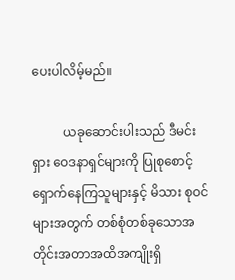ပေးပါလိမ့်မည်။

          ယခုဆောင်းပါးသည် ဒီမင်းရှား ဝေဒနာရှင်များကို ပြုစုစောင့်ရှောက်နေကြသူများနှင့် မိသား စုဝင်များအတွက် တစ်စုံတစ်ခုသောအတိုင်းအတာအထိအကျိုးရှိ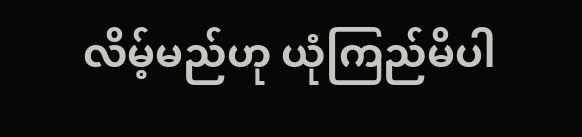လိမ့်မည်ဟု ယုံကြည်မိပါ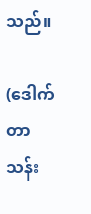သည်။

(ဒေါက်တာသန်း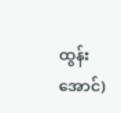ထွန်းအောင်)